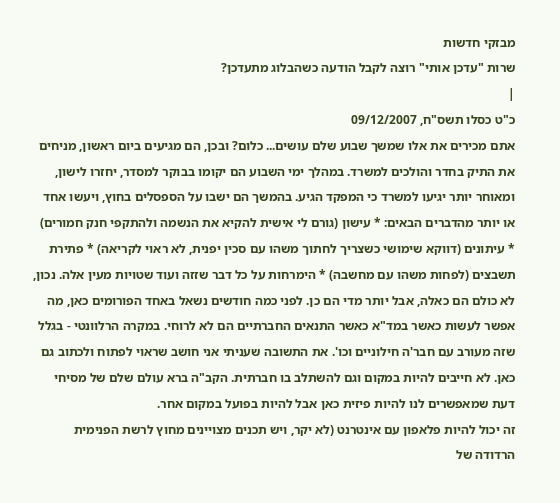מבזקי חדשות
שרות "עדכן אותי" רוצה לקבל הודעה כשהבלוג מתעדכן?
|
כ"ט כסלו תשס"ח, 09/12/2007
אתם מכירים את אלו שמשך שבוע שלם עושים... כלום? ובכן, הם מגיעים ביום ראשון, מניחים את התיק בחדר והולכים למשרד. במהלך ימי השבוע הם יקומו בבוקר למסדר, יחזרו לישון, ומאוחר יותר יגיעו למשרד כי המפקד הגיע. בהמשך הם ישבו על הספסלים בחוץ, ויעשו אחד או יותר מהדברים הבאים: * עישון (גורם לי אישית להקיא את הנשמה ולהתקפי חנק חמורים) * עיתונים (דווקא שימושי כשצריך לחתוך משהו עם סכין יפנית, לא ראוי לקריאה) * פתירת תשבצים (לפחות משהו עם מחשבה) * הימרחות על כל דבר שזזה ועוד שטויות מעין אלה. נכון, לא כולם הם כאלה, אבל יותר מדי הם כן. לפני כמה חודשים נשאל באחד הפורומים כאן, מה אפשר לעשות כאשר במד"א כאשר התנאים החברתיים הם לא לרוחי. במקרה הרלוונטי - בגלל שזה מעורב עם חבר'ה חילוניים וכו'. את התשובה שעניתי אני חושב שראוי לפתוח ולכתוב גם כאן. לא חייבים להיות במקום וגם להשתלב בו חברתית. הקב"ה ברא עולם שלם של מסיחי דעת שמאפשרים לנו להיות פיזית כאן אבל להיות בפועל במקום אחר.
זה יכול להיות פלאפון עם אינטרנט (לא יקר, ויש תכנים מצויינים מחוץ לרשת הפנימית הרדודה של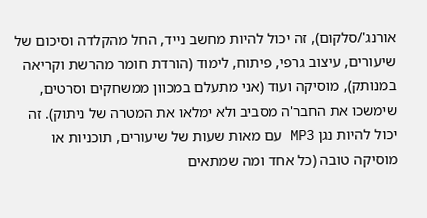אורנג'/סלקום), זה יכול להיות מחשב נייד, החל מהקלדה וסיכום של שיעורים, עיצוב גרפי, פיתוח, לימוד (הורדת חומר מהרשת וקריאה במנותק), מוסיקה ועוד (אני מתעלם במכוון ממשחקים וסרטים, שימשכו את החבר'ה מסביב ולא ימלאו את המטרה של ניתוק). זה יכול להיות נגן MP3 עם מאות שעות של שיעורים, תוכניות או מוסיקה טובה (כל אחד ומה שמתאים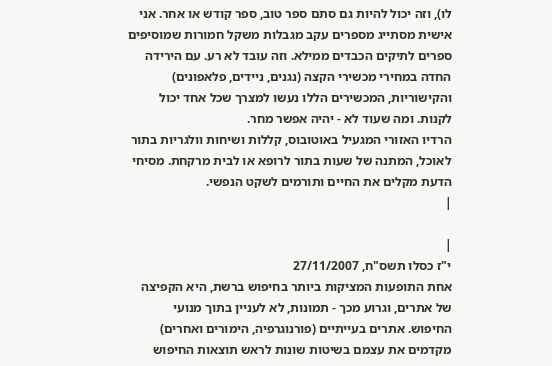לו), וזה יכול להיות גם סתם ספר טוב, ספר קודש או אחר. אני אישית מסתייג מספרים עקב מגבלות משקל חמורות שמוסיפים ספרים לתיקים הכבדים ממילא. וזה עובד לא רע. עם הירידה החדה במחירי מכשירי הקצה (נגנים, ניידים, פלאפונים) והקישוריות, המכשירים הללו נעשו למצרך שכל אחד יכול לקנות. ומה שעוד לא - יהיה אפשר מחר.
הרדיו האזורי המגעיל באוטובוס, קללות ושיחות וולגריות בתור לאוכל, המתנה של שעות בתור לרופא או לבית מרקחת. מסיחי הדעת מקלים את החיים ותורמים לשקט הנפשי.
|

|
י"ז כסלו תשס"ח, 27/11/2007
אחת התופעות המציקות ביותר בחיפוש ברשת, היא הקפיצה של אתרים, וגרוע מכך - תמונות, לא לעניין בתוך מנועי החיפוש. אתרים בעייתיים (פורנוגרפיה, הימורים ואחרים) מקדמים את עצמם בשיטות שונות לראש תוצאות החיפוש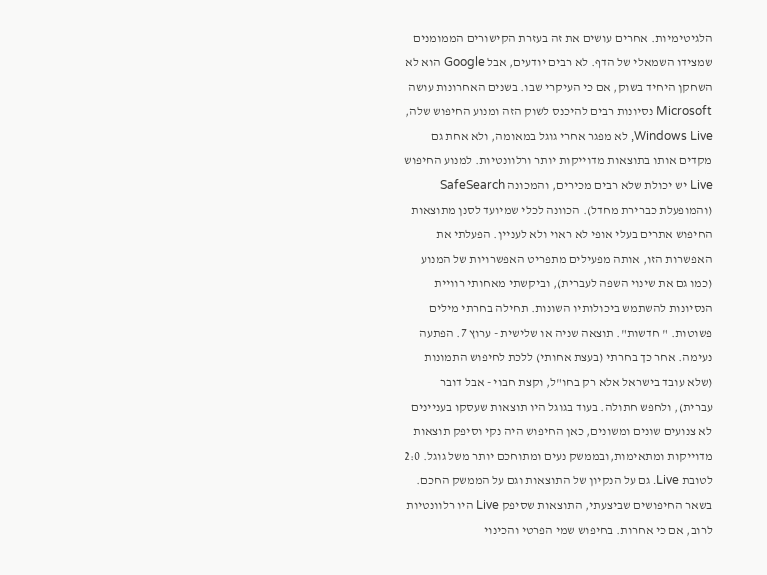הלגיטימיות. אחרים עושים את זה בעזרת הקישורים הממומנים שמצידו השמאלי של הדף. לא רבים יודעים, אבל Google הוא לא השחקן היחיד בשוק, אם כי העיקרי שבו. בשנים האחרונות עושה Microsoft נסיונות רבים להיכנס לשוק הזה ומנוע החיפוש שלה, Windows Live, לא מפגר אחרי גוגל במאומה, ולא אחת גם מקדים אותו בתוצאות מדוייקות יותר ורלוונטיות. למנוע החיפוש Live יש יכולת שלא רבים מכירים, והמכונה SafeSearch (והמופעלת כברירת מחדל). הכוונה לכלי שמיועד לסנן מתוצאות החיפוש אתרים בעלי אופי לא ראוי ולא לעניין. הפעלתי את האפשרות הזו, אותה מפעילים מתפריט האפשרויות של המנוע (כמו גם את שינוי השפה לעברית), וביקשתי מאחותי רוויית הנסיונות להשתמש ביכולותיו השונות. תחילה בחרתי מילים פשוטות. " חדשות". תוצאה שניה או שלישית - ערוץ 7. הפתעה נעימה. אחר כך בחרתי (בעצת אחותי) ללכת לחיפוש התמונות (שלא עובד בישראל אלא רק בחו"ל, וקצת חבוי - אבל דובר עברית), ולחפש חתולה. בעוד בגוגל היו תוצאות שעסקו בעניינים לא צנועים שונים ומשונים, כאן החיפוש היה נקי וסיפק תוצאות מדוייקות ומתאימות,ובממשק נעים ומתוחכם יותר משל גוגל. 2:0 לטובת Live. גם על הנקיון של התוצאות וגם על הממשק החכם. בשאר החיפושים שביצעתי, התוצאות שסיפק Live היו רלוונטיות לרוב, אם כי אחרות. בחיפוש שמי הפרטי והכינוי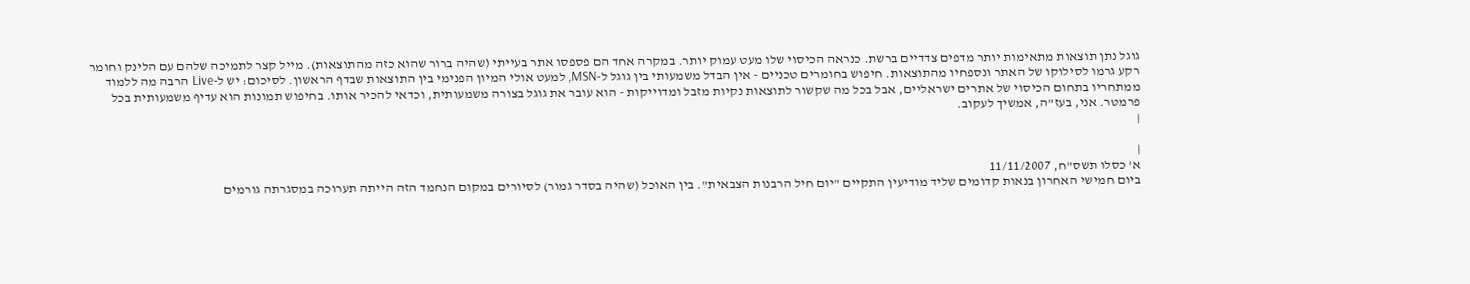גוגל נתן תוצאות מתאימות יותר מדפים צדדיים ברשת. כנראה הכיסוי שלו מעט עמוק יותר. במקרה אחד הם פספסו אתר בעייתי (שהיה ברור שהוא כזה מהתוצאות). מייל קצר לתמיכה שלהם עם הלינק וחומר רקע גרמו לסילוקו של האתר ונספחיו מהתוצאות. חיפוש בחומרים טכניים - אין הבדל משמעותי בין גוגל ל-MSN, למעט אולי המיון הפנימי בין התוצאות שבדף הראשון. לסיכום: יש ל-Live הרבה מה ללמוד ממתחריו בתחום הכיסוי של אתרים ישראליים, אבל בכל מה שקשור לתוצאות נקיות מזבל ומדוייקות - הוא עובר את גוגל בצורה משמעותית, וכדאי להכיר אותו. בחיפוש תמונות הוא עדיף משמעותית בכל פרמטר. אני, בעז"ה, אמשיך לעקוב.
|

|
א' כסלו תשס"ח, 11/11/2007
ביום חמישי האחרון בנאות קדומים שליד מודיעין התקיים "יום חיל הרבנות הצבאית". בין האוכל (שהיה בסדר גמור) לסיורים במקום הנחמד הזה הייתה תערוכה במסגרתה גורמים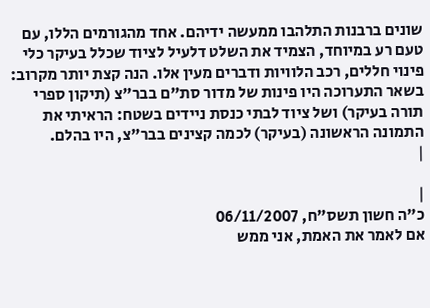שונים ברבנות התלהבו ממעשה ידיהם. אחד מהגורמים הללו, עם טעם רע במיוחד, הצמיד את השלט דלעיל לציוד שכלל בעיקר כלי פינוי חללים, רכב הלוויות ודברים מעין אלו. הנה קצת יותר מקרוב: בשאר התערוכה היו פינות של מדור סת"ם בבר"צ (תיקון ספרי תורה בעיקר) ושל ציוד לבתי כנסת ניידים בשטח: הראיתי את התמונה הראשונה (בעיקר) לכמה קצינים בבר"צ, היו בהלם.
|

|
כ"ה חשון תשס"ח, 06/11/2007
אם לאמר את האמת, אני ממש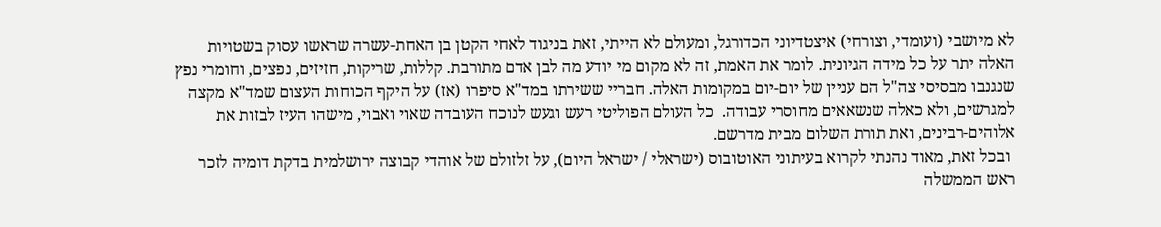לא מיושבי (ועומדי, וצורחי) איצטדיוני הכדורגל, ומעולם לא הייתי, זאת בניגוד לאחי הקטן בן האחת-עשרה שראשו עסוק בשטויות האלה יתר על כל מידה הגיונית. לומר את האמת, זה לא מקום מי יודע מה לבן אדם מתורבת. קללות, שריקות, חזיזים, נפצים, וחומרי נפץ שנגנבו מבסיסי צה"ל הם עניין של יום-יום במקומות האלה. חבריי ששירתו במד"א סיפרו (אז) על היקף הכוחות העצום שמד"א מקצה למגרשים, ולא כאלה שנשאאים מחוסרי עבודה.  כל העולם הפוליטי רעש וגעש לנוכח העובדה שאוי ואבוי, מישהו העיז לבזות את אלוהים-רבינים, ואת תורת השלום מבית מדרשם.
 ובכל זאת, מאוד נהנתי לקרוא בעיתוני האוטובוס (ישראלי / ישראל היום), על זלזולם של אוהדי קבוצה ירושלמית בדקת דומיה לזכר ראש הממשלה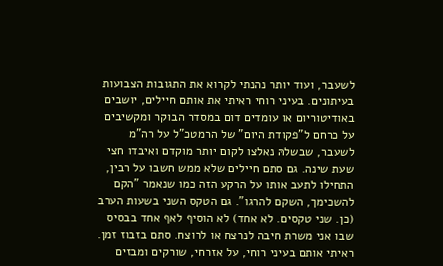לשעבר, ועוד יותר נהנתי לקרוא את התגובות הצבועות בעיתונים. בעיני רוחי ראיתי את אותם חיילים, יושבים באודיטוריום או עומדים דום במסדר הבוקר ומקשיבים על כרחם ל"פקודת היום" של הרמטכ"ל על רה"מ לשעבר, שבשלהּ נאלצו לקום יותר מוקדם ואיבדו חצי שעת שינה. גם סתם חיילים שלא ממש חשבו על רבין, התחילו לתעב אותו על הרקע הזה כמו שנאמר "הקם להשכימך, השקם להרגו". גם הטקס השני בשעות הערב (כן. שני טקסים. לא אחד) לא הוסיף לאף אחד בבסיס שבו אני משרת חיבה לנרצח או לרוצח. סתם בזבוז זמן. ראיתי אותם בעיני רוחי, על אזרחי, שורקים ומבזים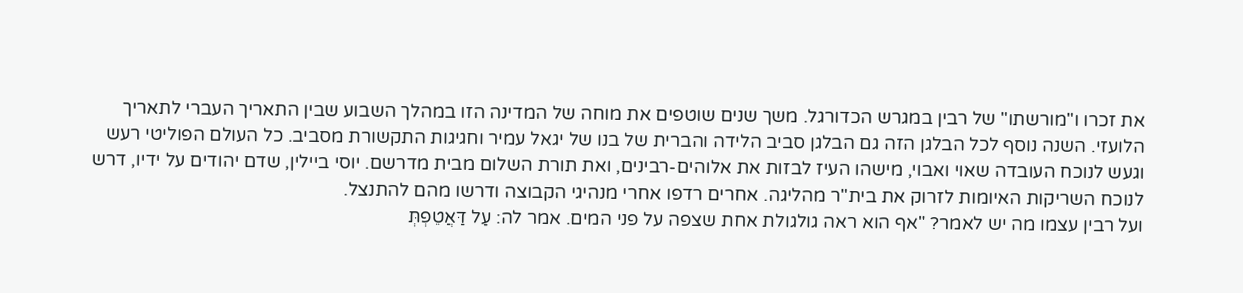את זכרו ו"מורשתו" של רבין במגרש הכדורגל. משך שנים שוטפים את מוחה של המדינה הזו במהלך השבוע שבין התאריך העברי לתאריך הלועזי. השנה נוסף לכל הבלגן הזה גם הבלגן סביב הלידה והברית של בנו של יגאל עמיר וחגיגות התקשורת מסביב. כל העולם הפוליטי רעש וגעש לנוכח העובדה שאוי ואבוי, מישהו העיז לבזות את אלוהים-רבינים, ואת תורת השלום מבית מדרשם. יוסי ביילין, שדם יהודים על ידיו, דרש לנוכח השריקות האיומות לזרוק את בית"ר מהליגה. אחרים רדפו אחרי מנהיגי הקבוצה ודרשו מהם להתנצל.
ועל רבין עצמו מה יש לאמר? "אף הוא ראה גולגולת אחת שצפה על פני המים. אמר לה: עַל דַּאֲטֵפְתְּ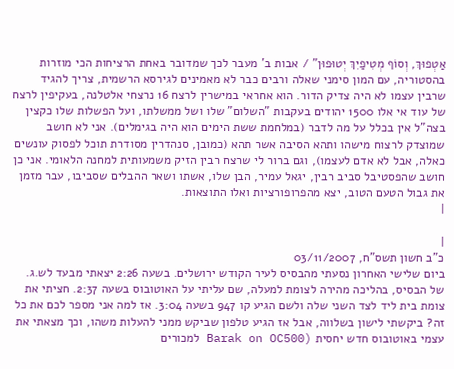אַטְפוּךְ, וְסוֹף מְטִיפַיִךְ יְטוּפוּן" / אבות ב' מעבר לכך שמדובר באחת הרציחות הכי מוזרות בהסטוריה, עם המון סימני שאלה ורבים כבר לא מאמינים לגירסא הרשמית, צריך להגיד שרבין עצמו לא היה צדיק הדור. הוא אחראי במישרין לרצח 16 נרצחי אלטלנה, בעקיפין לרצח של עוד אי אלו 1500 יהודים בעקבות "השלום" שלו ושל ממשלתו, ועל הפשלות שלו כקצין בצה"ל אין בכלל על מה לדבר (במלחמת ששת הימים הוא היה בגימלים). אני לא חושב שמוצדק לרצוח מישהו ותהא הסיבה אשר תהא (כמובן, סנהדרין מסודרת תוכל לפסוק עונשים כאלה, אבל לא אדם לעצמו), וגם ברור לי שרצח רבין הזיק משמעותית למחנה הלאומי. אני כן חושב שהפסטיבל סביב רבין, יגאל עמיר, הבן שלו, אשתו ושאר ההבלים שסביבו, עבר מזמן את גבול הטעם הטוב, יצא מהפרופורציות ואלו התוצאות.
|

|
כ"ב חשון תשס"ח, 03/11/2007
ביום שלישי האחרון נסעתי מהבסיס לעיר הקודש ירושלים. בשעה 2:26 יצאתי מבעד לש.ג. של הבסיס, בהליכה מהירה לצומת למעלה, שם עליתי על האוטובוס בשעה 2:37. חציתי את צומת בית ליד לצד השני שלה ולשם הגיע קו 947 בשעה 3:04. אז למה אני מספר לכם את כל זה? ביקשתי לישון בשלווה, אבל אז הגיע טלפון שביקש ממני להעלות משהו, וכך מצאתי את עצמי באוטובוס חדש יחסית (Barak on OC500 למכורים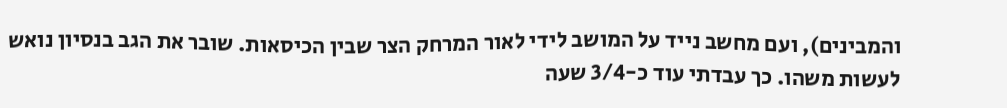והמבינים), ועם מחשב נייד על המושב לידי לאור המרחק הצר שבין הכיסאות. שובר את הגב בנסיון נואש לעשות משהו. כך עבדתי עוד כ-3/4 שעה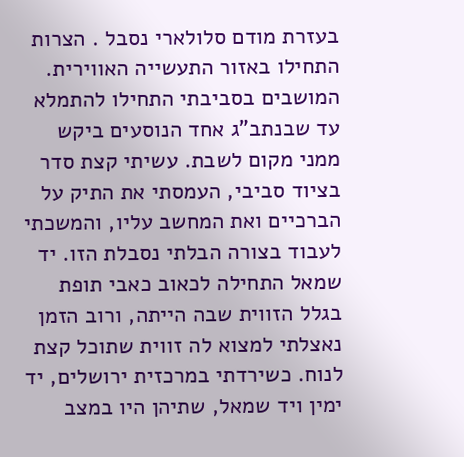בעזרת מודם סלולארי נסבל . הצרות התחילו באזור התעשייה האווירית. המושבים בסביבתי התחילו להתמלא עד שבנתב"ג אחד הנוסעים ביקש ממני מקום לשבת. עשיתי קצת סדר בציוד סביבי, העמסתי את התיק על הברכיים ואת המחשב עליו, והמשכתי לעבוד בצורה הבלתי נסבלת הזו. יד שמאל התחילה לכאוב כאבי תופת בגלל הזווית שבה הייתה, ורוב הזמן נאצלתי למצוא לה זווית שתוכל קצת לנוח. כשירדתי במרכזית ירושלים, יד ימין ויד שמאל, שתיהן היו במצב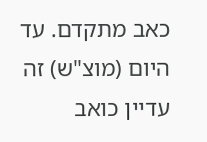כאב מתקדם. עד היום (מוצ"ש) זה עדיין כואב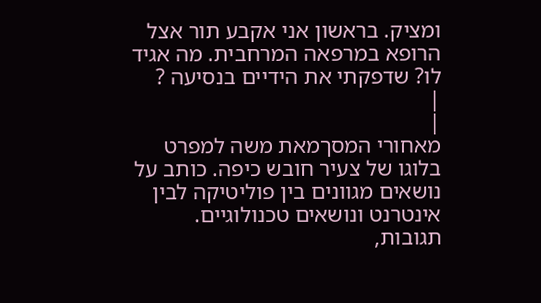ומציק. בראשון אני אקבע תור אצל הרופא במרפאה המרחבית. מה אגיד לו? שדפקתי את הידיים בנסיעה ?
|
|
מאחורי המסךמאת משה למפרט
בלוגו של צעיר חובש כיפה. כותב על נושאים מגוונים בין פוליטיקה לבין אינטרנט ונושאים טכנולוגיים.
תגובות,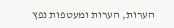הערות, הערות ומעטפות נפץ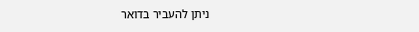ניתן להעביר בדואר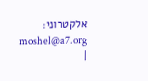אלקטרוני: moshel@a7.org
|